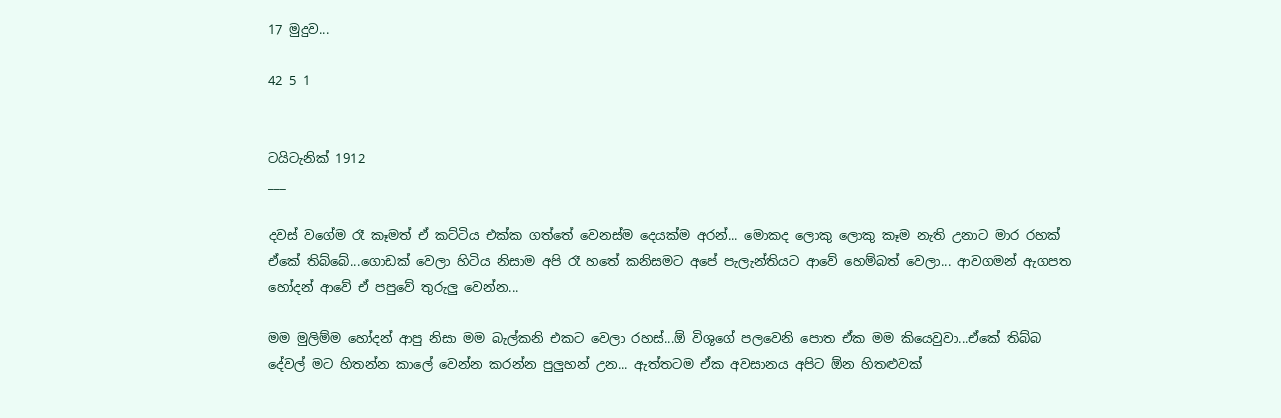17 මුදුව...

42 5 1


ටයිටැනික් 1912
___

දවස් වගේම රෑ කෑමත් ඒ කට්ටිය එක්ක ගත්තේ වෙනස්ම දෙයක්ම අරන්... මොකද ලොකු ලොකු කෑම නැති උනාට මාර රහක් ඒකේ තිබ්බේ...ගොඩක් වෙලා හිටිය නිසාම අපි රෑ හතේ කනිසමට අපේ පැලැන්තියට ආවේ හෙම්බත් වෙලා... ආවගමන් ඇගපත හෝදන් ආවේ ඒ පපුවේ තුරුලු වෙන්න...

මම මුලිම්ම හෝදන් ආපු නිසා මම බැල්කනි එකට වෙලා රහස්...ඕ විශුගේ පලවෙනි පොත ඒක මම කියෙවුවා...ඒකේ තිබ්බ දේවල් මට හිතන්න කාලේ වෙන්න කරන්න පුලුහන් උන... ඇත්තටම ඒක අවසානය අපිට ඕන හිතළුවක්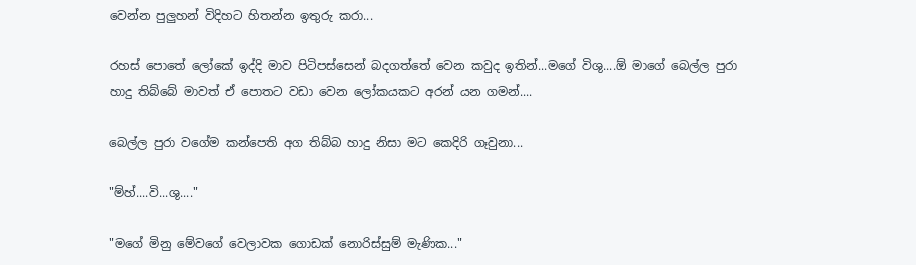වෙන්න පුලුහන් විදිහට හිතන්න ඉතුරු කරා...

රහස් පොතේ ලෝකේ ඉද්දි මාව පිටිපස්සෙන් බදගත්තේ වෙන කවුද ඉතින්...මගේ විශු....ඕ මාගේ බෙල්ල පුරා හාදු තිබ්බේ මාවත් ඒ පොතට වඩා වෙන ලෝකයකට අරන් යන ගමන්....

බෙල්ල පුරා වගේම කන්පෙති අග තිබ්බ හාදු නිසා මට කෙදිරි ගෑවුනා...

"ම්හ්....වි...ශු...."

"මගේ මිනු මේවගේ වෙලාවක ගොඩක් නොරිස්සුම් මැණික..."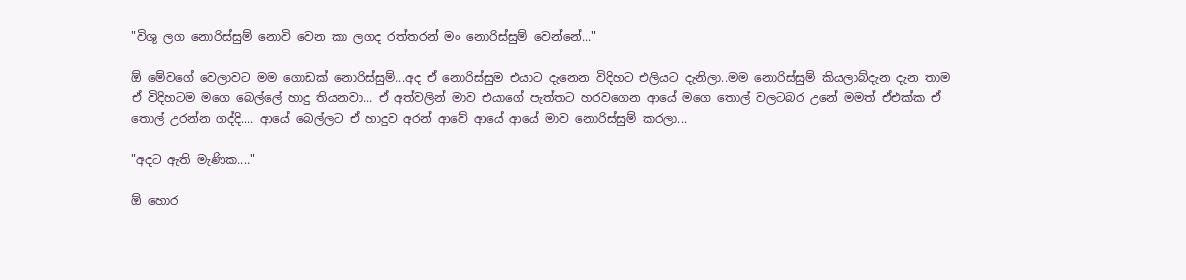"විශු ලග නොරිස්සුම් නොවි වෙන කා ලගද රත්තරන් මං නොරිස්සුම් වෙන්නේ..."

ඕ මේවගේ වෙලාවට මම ගොඩක් නොරිස්සුම්...අද ඒ නොරිස්සුම එයාට දැනෙන විදිහට එලියට දැනිලා..මම නොරිස්සුම් කියලාබ්දැන දැන තාම ඒ විදිහටම මගෙ බෙල්ලේ හාදු තියනවා... ඒ අත්වලින් මාව එයාගේ පැත්තට හරවගෙන ආයේ මගෙ තොල් වලටබර උනේ මමත් ඒඑක්ක ඒ තොල් උරන්න ගද්දි.... ආයේ බෙල්ලට ඒ හාදුව අරන් ආවේ ආයේ ආයේ මාව නොරිස්සුම් කරලා...

"අදට ඇති මැණික...."

ඕ හොර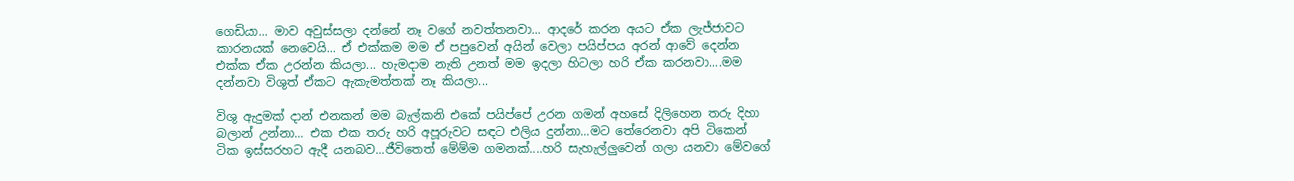ගෙඩියා... මාව අවුස්සලා දන්නේ නෑ වගේ නවත්තනවා... ආදරේ කරන අයට ඒක ලැජ්ජාවට කාරනයක් නෙවෙයි... ඒ එක්කම මම ඒ පපුවෙන් අයින් වෙලා පයිප්පය අරන් ආවේ දෙන්න එක්ක ඒක උරන්න කියලා... හැමදාම නැති උනත් මම ඉදලා හිටලා හරි ඒක කරනවා....මම දන්නවා විශුත් ඒකට ඇකැමත්තක් නෑ කියලා...

විශු ඇදුමක් දාන් එනකන් මම බැල්කනි එකේ පයිප්පේ උරන ගමන් අහසේ දිලිහෙන තරු දිහා බලාන් උන්නා... එක එක තරු හරි අපූරුවට සඳට එලිය දුන්නා...මට තේරෙනවා අපි ටිකෙන් ටික ඉස්සරහට ඇදී යනබව...ජීවිතෙත් මේම්ම ගමනක්....හරි සැහැල්ලුවෙන් ගලා යනවා මේවගේ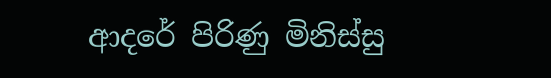ආදරේ පිරිණු මිනිස්සු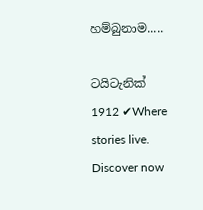හම්බුනාම.....

ටයිටැනික් 1912 ✔Where stories live. Discover now